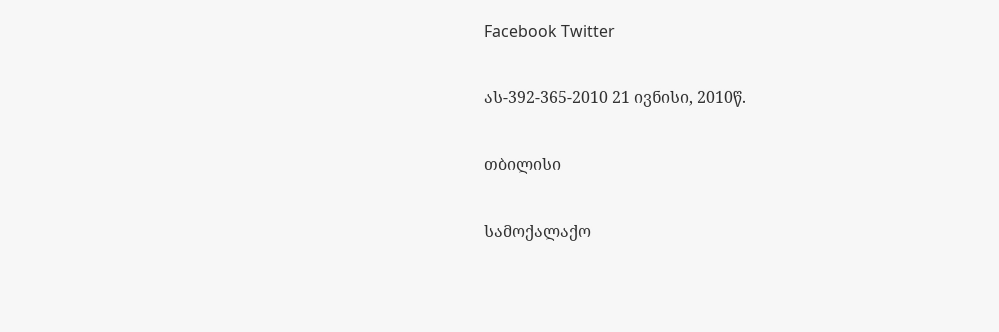Facebook Twitter

ას-392-365-2010 21 ივნისი, 2010წ.

თბილისი

სამოქალაქო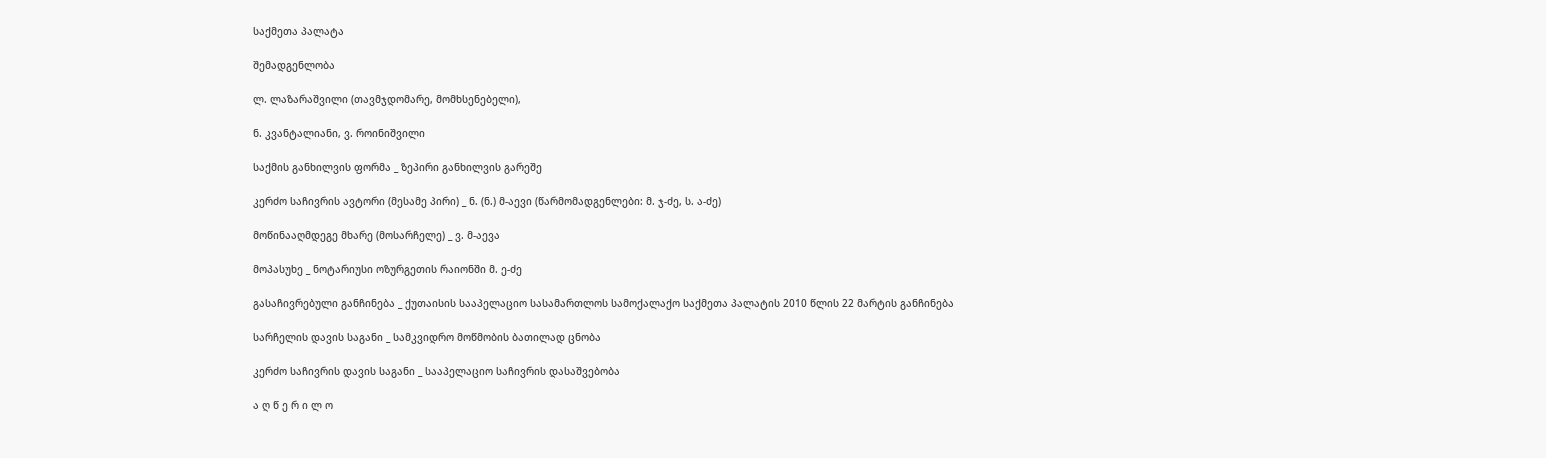საქმეთა პალატა

შემადგენლობა

ლ. ლაზარაშვილი (თავმჯდომარე, მომხსენებელი),

ნ. კვანტალიანი, ვ. როინიშვილი

საქმის განხილვის ფორმა _ ზეპირი განხილვის გარეშე

კერძო საჩივრის ავტორი (მესამე პირი) _ ნ. (ნ.) მ-აევი (წარმომადგენლები: მ. ჯ-ძე, ს. ა-ძე)

მოწინააღმდეგე მხარე (მოსარჩელე) _ ვ. მ-აევა

მოპასუხე _ ნოტარიუსი ოზურგეთის რაიონში მ. ე-ძე

გასაჩივრებული განჩინება _ ქუთაისის სააპელაციო სასამართლოს სამოქალაქო საქმეთა პალატის 2010 წლის 22 მარტის განჩინება

სარჩელის დავის საგანი _ სამკვიდრო მოწმობის ბათილად ცნობა

კერძო საჩივრის დავის საგანი _ სააპელაციო საჩივრის დასაშვებობა

ა ღ წ ე რ ი ლ ო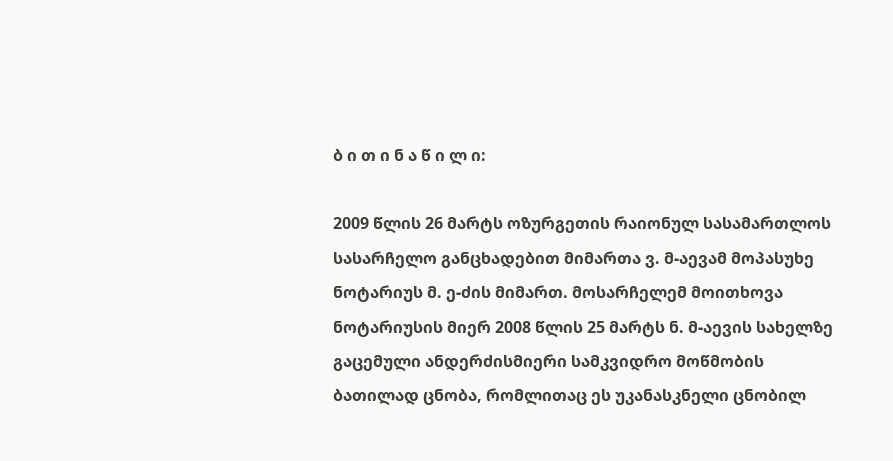ბ ი თ ი ნ ა წ ი ლ ი:

2009 წლის 26 მარტს ოზურგეთის რაიონულ სასამართლოს სასარჩელო განცხადებით მიმართა ვ. მ-აევამ მოპასუხე ნოტარიუს მ. ე-ძის მიმართ. მოსარჩელემ მოითხოვა ნოტარიუსის მიერ 2008 წლის 25 მარტს ნ. მ-აევის სახელზე გაცემული ანდერძისმიერი სამკვიდრო მოწმობის ბათილად ცნობა, რომლითაც ეს უკანასკნელი ცნობილ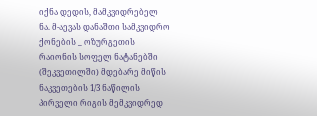იქნა დედის, მამკვიდრებელ ნა. მ-აევას დანაშთი სამკვიდრო ქონების _ ოზურგეთის რაიონის სოფელ ნატანებში (შეკვეთილში) მდებარე მიწის ნაკვეთების 1/3 ნაწილის პირველი რიგის მემკვიდრედ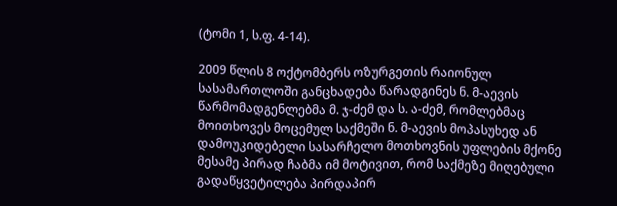(ტომი 1, ს.ფ. 4-14).

2009 წლის 8 ოქტომბერს ოზურგეთის რაიონულ სასამართლოში განცხადება წარადგინეს ნ. მ-აევის წარმომადგენლებმა მ. ჯ-ძემ და ს. ა-ძემ, რომლებმაც მოითხოვეს მოცემულ საქმეში ნ. მ-აევის მოპასუხედ ან დამოუკიდებელი სასარჩელო მოთხოვნის უფლების მქონე მესამე პირად ჩაბმა იმ მოტივით, რომ საქმეზე მიღებული გადაწყვეტილება პირდაპირ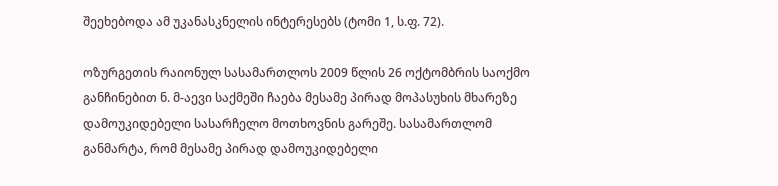შეეხებოდა ამ უკანასკნელის ინტერესებს (ტომი 1, ს.ფ. 72).

ოზურგეთის რაიონულ სასამართლოს 2009 წლის 26 ოქტომბრის საოქმო განჩინებით ნ. მ-აევი საქმეში ჩაება მესამე პირად მოპასუხის მხარეზე დამოუკიდებელი სასარჩელო მოთხოვნის გარეშე. სასამართლომ განმარტა, რომ მესამე პირად დამოუკიდებელი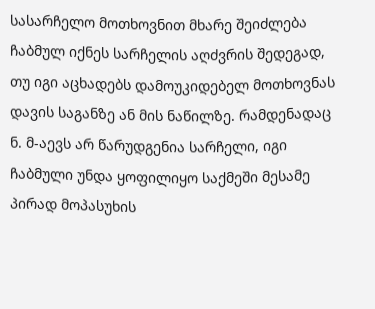სასარჩელო მოთხოვნით მხარე შეიძლება ჩაბმულ იქნეს სარჩელის აღძვრის შედეგად, თუ იგი აცხადებს დამოუკიდებელ მოთხოვნას დავის საგანზე ან მის ნაწილზე. რამდენადაც ნ. მ-აევს არ წარუდგენია სარჩელი, იგი ჩაბმული უნდა ყოფილიყო საქმეში მესამე პირად მოპასუხის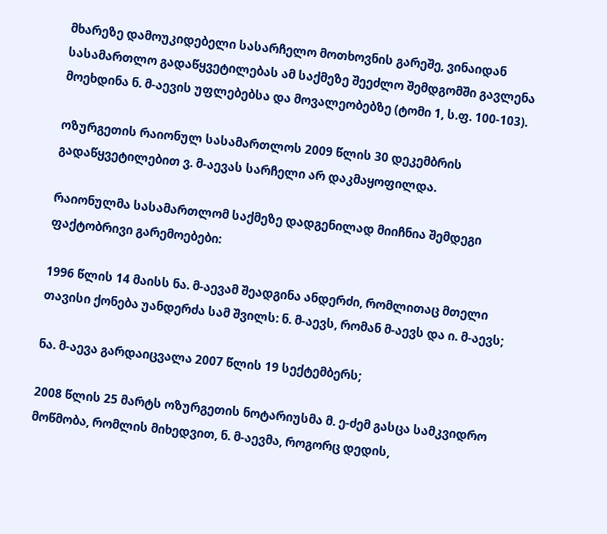მხარეზე დამოუკიდებელი სასარჩელო მოთხოვნის გარეშე, ვინაიდან სასამართლო გადაწყვეტილებას ამ საქმეზე შეეძლო შემდგომში გავლენა მოეხდინა ნ. მ-აევის უფლებებსა და მოვალეობებზე (ტომი 1, ს.ფ. 100-103).

ოზურგეთის რაიონულ სასამართლოს 2009 წლის 30 დეკემბრის გადაწყვეტილებით ვ. მ-აევას სარჩელი არ დაკმაყოფილდა.

რაიონულმა სასამართლომ საქმეზე დადგენილად მიიჩნია შემდეგი ფაქტობრივი გარემოებები:

1996 წლის 14 მაისს ნა. მ-აევამ შეადგინა ანდერძი, რომლითაც მთელი თავისი ქონება უანდერძა სამ შვილს: ნ. მ-აევს, რომან მ-აევს და ი. მ-აევს;

ნა. მ-აევა გარდაიცვალა 2007 წლის 19 სექტემბერს;

2008 წლის 25 მარტს ოზურგეთის ნოტარიუსმა მ. ე-ძემ გასცა სამკვიდრო მოწმობა, რომლის მიხედვით, ნ. მ-აევმა, როგორც დედის,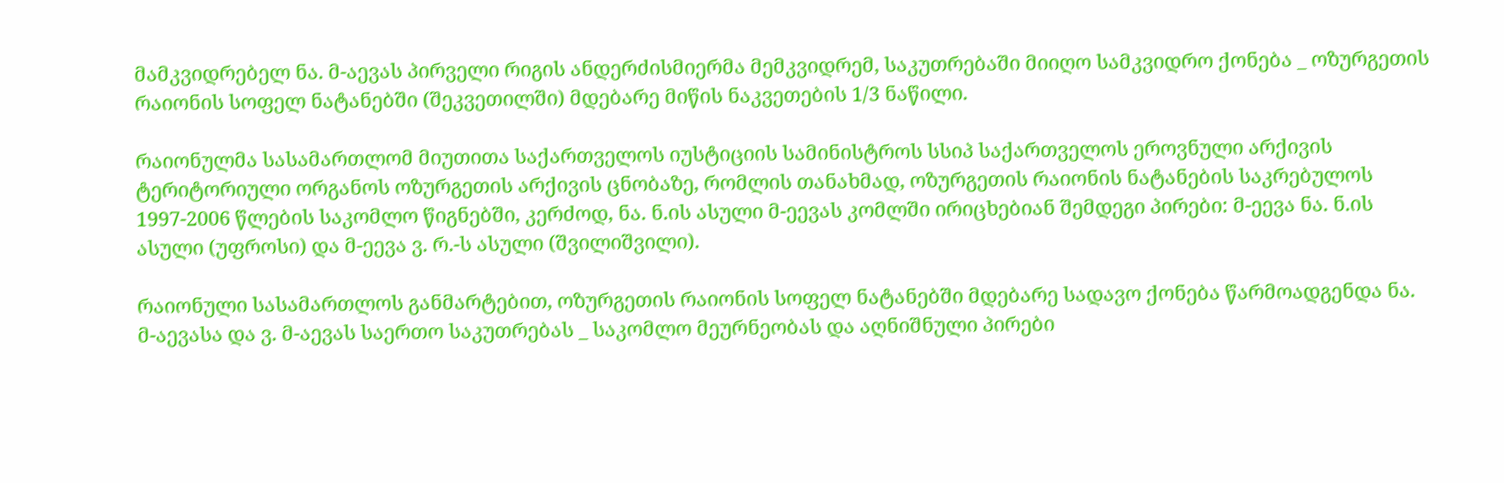მამკვიდრებელ ნა. მ-აევას პირველი რიგის ანდერძისმიერმა მემკვიდრემ, საკუთრებაში მიიღო სამკვიდრო ქონება _ ოზურგეთის რაიონის სოფელ ნატანებში (შეკვეთილში) მდებარე მიწის ნაკვეთების 1/3 ნაწილი.

რაიონულმა სასამართლომ მიუთითა საქართველოს იუსტიციის სამინისტროს სსიპ საქართველოს ეროვნული არქივის ტერიტორიული ორგანოს ოზურგეთის არქივის ცნობაზე, რომლის თანახმად, ოზურგეთის რაიონის ნატანების საკრებულოს 1997-2006 წლების საკომლო წიგნებში, კერძოდ, ნა. ნ.ის ასული მ-ეევას კომლში ირიცხებიან შემდეგი პირები: მ-ეევა ნა. ნ.ის ასული (უფროსი) და მ-ეევა ვ. რ.-ს ასული (შვილიშვილი).

რაიონული სასამართლოს განმარტებით, ოზურგეთის რაიონის სოფელ ნატანებში მდებარე სადავო ქონება წარმოადგენდა ნა. მ-აევასა და ვ. მ-აევას საერთო საკუთრებას _ საკომლო მეურნეობას და აღნიშნული პირები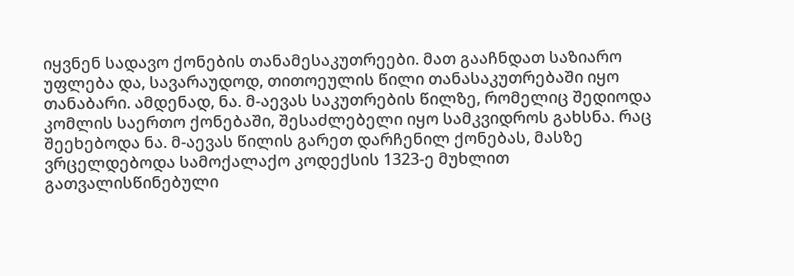იყვნენ სადავო ქონების თანამესაკუთრეები. მათ გააჩნდათ საზიარო უფლება და, სავარაუდოდ, თითოეულის წილი თანასაკუთრებაში იყო თანაბარი. ამდენად, ნა. მ-აევას საკუთრების წილზე, რომელიც შედიოდა კომლის საერთო ქონებაში, შესაძლებელი იყო სამკვიდროს გახსნა. რაც შეეხებოდა ნა. მ-აევას წილის გარეთ დარჩენილ ქონებას, მასზე ვრცელდებოდა სამოქალაქო კოდექსის 1323-ე მუხლით გათვალისწინებული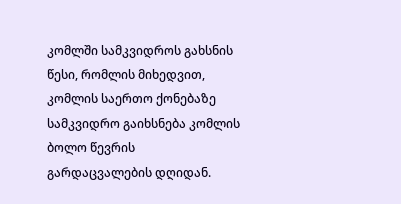კომლში სამკვიდროს გახსნის წესი, რომლის მიხედვით, კომლის საერთო ქონებაზე სამკვიდრო გაიხსნება კომლის ბოლო წევრის გარდაცვალების დღიდან.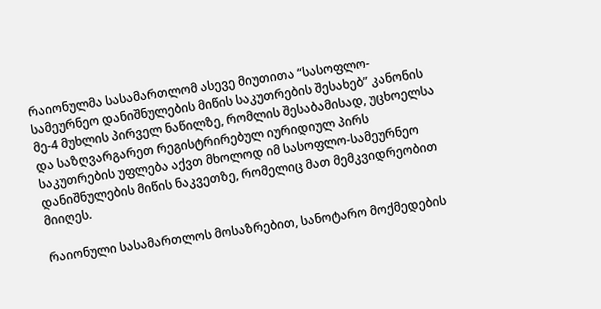რაიონულმა სასამართლომ ასევე მიუთითა “სასოფლო-სამეურნეო დანიშნულების მიწის საკუთრების შესახებ” კანონის მე-4 მუხლის პირველ ნაწილზე, რომლის შესაბამისად, უცხოელსა და საზღვარგარეთ რეგისტრირებულ იურიდიულ პირს საკუთრების უფლება აქვთ მხოლოდ იმ სასოფლო-სამეურნეო დანიშნულების მიწის ნაკვეთზე, რომელიც მათ მემკვიდრეობით მიიღეს.

რაიონული სასამართლოს მოსაზრებით, სანოტარო მოქმედების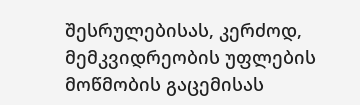შესრულებისას, კერძოდ, მემკვიდრეობის უფლების მოწმობის გაცემისას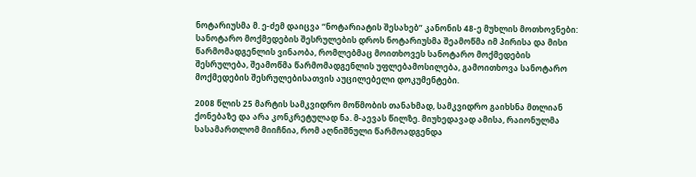ნოტარიუსმა მ. ე-ძემ დაიცვა “ნოტარიატის შესახებ” კანონის 48-ე მუხლის მოთხოვნები: სანოტარო მოქმედების შესრულების დროს ნოტარიუსმა შეამოწმა იმ პირისა და მისი წარმომადგენლის ვინაობა, რომლებმაც მოითხოვეს სანოტარო მოქმედების შესრულება, შეამოწმა წარმომადგენლის უფლებამოსილება, გამოითხოვა სანოტარო მოქმედების შესრულებისათვის აუცილებელი დოკუმენტები.

2008 წლის 25 მარტის სამკვიდრო მოწმობის თანახმად, სამკვიდრო გაიხსნა მთლიან ქონებაზე და არა კონკრეტულად ნა. მ-აევას წილზე. მიუხედავად ამისა, რაიონულმა სასამართლომ მიიჩნია, რომ აღნიშნული წარმოადგენდა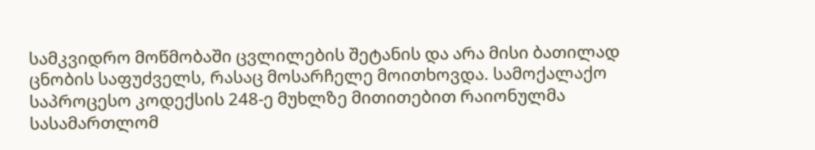სამკვიდრო მოწმობაში ცვლილების შეტანის და არა მისი ბათილად ცნობის საფუძველს, რასაც მოსარჩელე მოითხოვდა. სამოქალაქო საპროცესო კოდექსის 248-ე მუხლზე მითითებით რაიონულმა სასამართლომ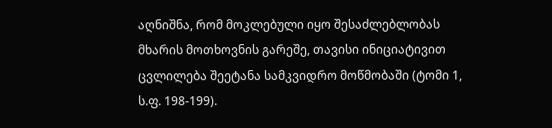აღნიშნა, რომ მოკლებული იყო შესაძლებლობას მხარის მოთხოვნის გარეშე, თავისი ინიციატივით ცვლილება შეეტანა სამკვიდრო მოწმობაში (ტომი 1, ს.ფ. 198-199).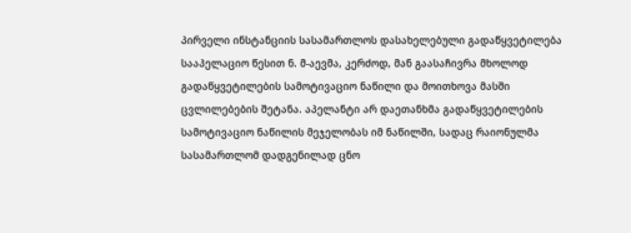პირველი ინსტანციის სასამართლოს დასახელებული გადაწყვეტილება სააპელაციო წესით ნ. მ-აევმა, კერძოდ, მან გაასაჩივრა მხოლოდ გადაწყვეტილების სამოტივაციო ნაწილი და მოითხოვა მასში ცვლილებების შეტანა. აპელანტი არ დაეთანხმა გადაწყვეტილების სამოტივაციო ნაწილის მეჯელობას იმ ნაწილში, სადაც რაიონულმა სასამართლომ დადგენილად ცნო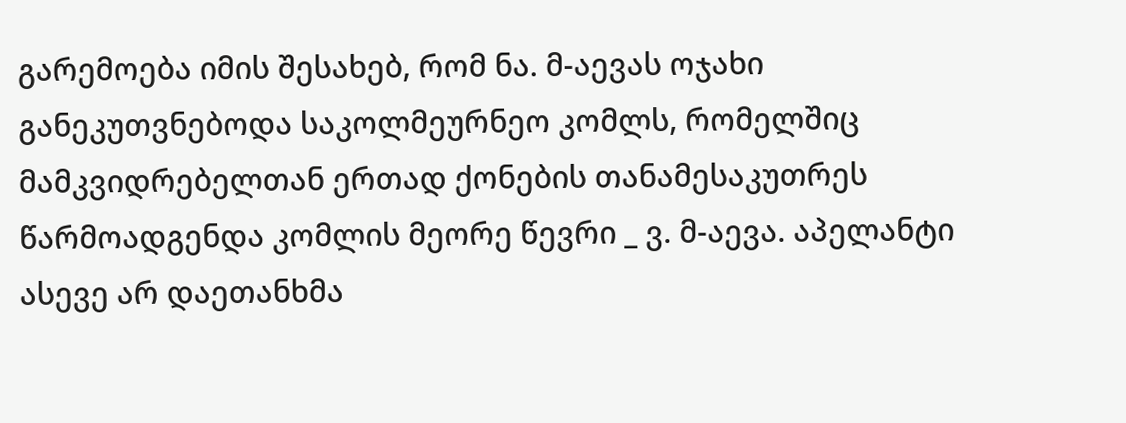გარემოება იმის შესახებ, რომ ნა. მ-აევას ოჯახი განეკუთვნებოდა საკოლმეურნეო კომლს, რომელშიც მამკვიდრებელთან ერთად ქონების თანამესაკუთრეს წარმოადგენდა კომლის მეორე წევრი _ ვ. მ-აევა. აპელანტი ასევე არ დაეთანხმა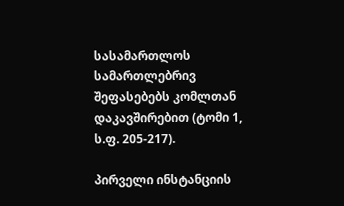სასამართლოს სამართლებრივ შეფასებებს კომლთან დაკავშირებით (ტომი 1, ს.ფ. 205-217).

პირველი ინსტანციის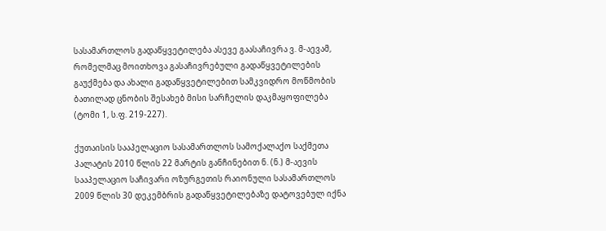სასამართლოს გადაწყვეტილება ასევე გაასაჩივრა ვ. მ-აევამ, რომელმაც მოითხოვა გასაჩივრებული გადაწყვეტილების გაუქმება და ახალი გადაწყვეტილებით სამკვიდრო მოწმობის ბათილად ცნობის შესახებ მისი სარჩელის დაკმაყოფილება (ტომი 1, ს.ფ. 219-227).

ქუთაისის სააპელაციო სასამართლოს სამოქალაქო საქმეთა პალატის 2010 წლის 22 მარტის განჩინებით ნ. (ნ.) მ-აევის სააპელაციო საჩივარი ოზურგეთის რაიონული სასამართლოს 2009 წლის 30 დეკემბრის გადაწყვეტილებაზე დატოვებულ იქნა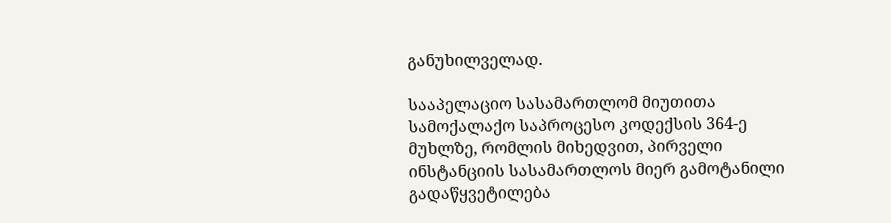განუხილველად.

სააპელაციო სასამართლომ მიუთითა სამოქალაქო საპროცესო კოდექსის 364-ე მუხლზე, რომლის მიხედვით, პირველი ინსტანციის სასამართლოს მიერ გამოტანილი გადაწყვეტილება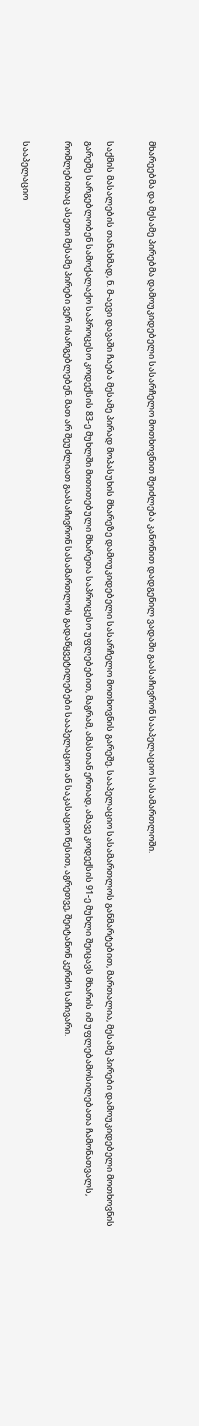მხარეებმა და მესამე პირებმა დამოუკიდებელი სასარჩელო მოთხოვნით შეიძლება კანონით დადგენილ ვადაში გაასაჩივრონ სააპელაციო სასამართლოში.

საქმის მასალების თანახმად, ნ. მ-აევი დავაში ჩაება მესამე პირად მოპასუხის მხარეზე დამოუკიდებელი სასარჩელო მოთხოვნის გარეშე. სააპელაციო სასამართლოს განმარტებით, მართალია, მესამე პირები დამოუკიდებელი მოთხოვნის გარეშე სარგებლობენ სამოქალაქო საპროცესო კოდექსის 83-ე მუხლში მითითებული მხარეთა საპროცესო უფლებებით, მაგრამ, ამასთან ერთად, ამავე კოდექსის 91-ე მუხლი შეიცავს მხარის იმ უფლებამოსილებათა ჩამონათვალს, რომლებითაც ასეთი მესამე პირები ვერ ისარგებლებენ. მათ არ შეუძლიათ გაასაჩივრონ სასამართლოს გადაწყვეტილებები სააპელაციო ან საკასაციო წესით, აგრეთვე, შეიტანონ კერძო საჩივარი.

სააპელაციო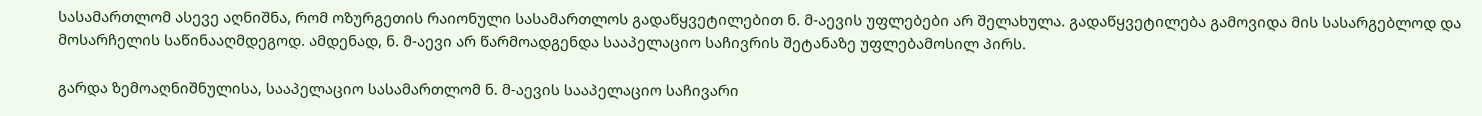სასამართლომ ასევე აღნიშნა, რომ ოზურგეთის რაიონული სასამართლოს გადაწყვეტილებით ნ. მ-აევის უფლებები არ შელახულა. გადაწყვეტილება გამოვიდა მის სასარგებლოდ და მოსარჩელის საწინააღმდეგოდ. ამდენად, ნ. მ-აევი არ წარმოადგენდა სააპელაციო საჩივრის შეტანაზე უფლებამოსილ პირს.

გარდა ზემოაღნიშნულისა, სააპელაციო სასამართლომ ნ. მ-აევის სააპელაციო საჩივარი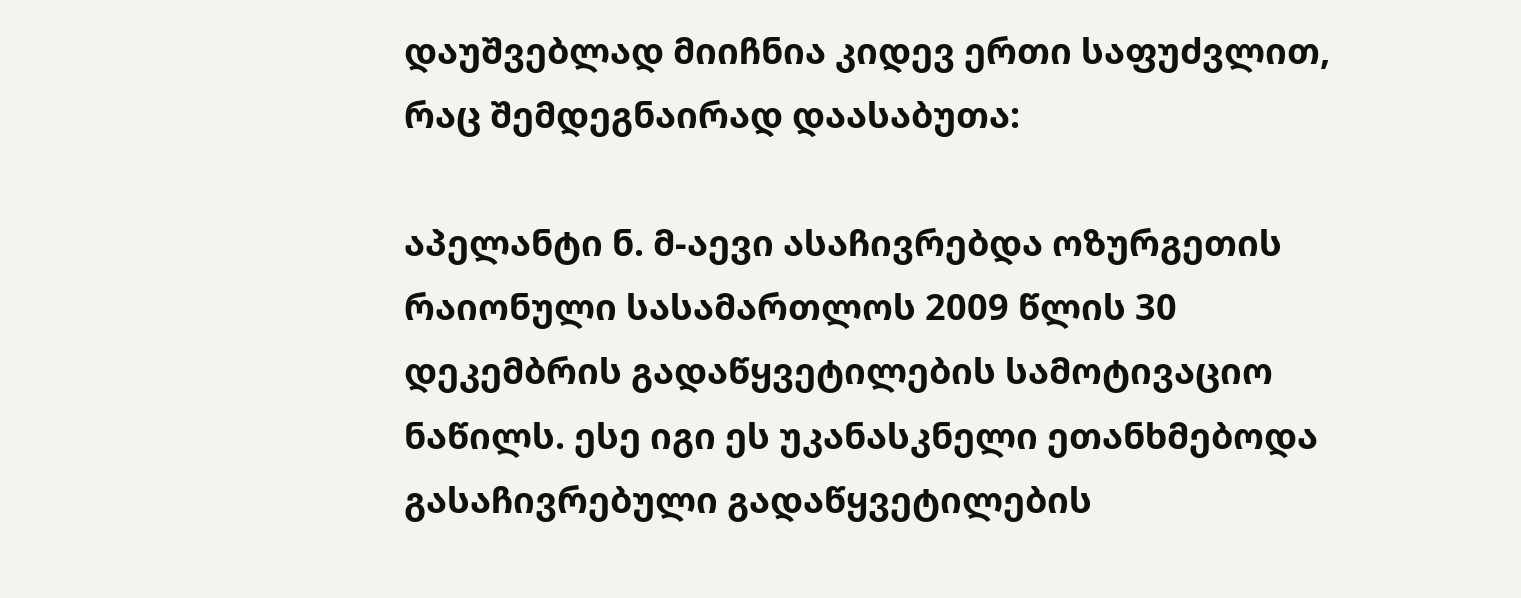დაუშვებლად მიიჩნია კიდევ ერთი საფუძვლით, რაც შემდეგნაირად დაასაბუთა:

აპელანტი ნ. მ-აევი ასაჩივრებდა ოზურგეთის რაიონული სასამართლოს 2009 წლის 30 დეკემბრის გადაწყვეტილების სამოტივაციო ნაწილს. ესე იგი ეს უკანასკნელი ეთანხმებოდა გასაჩივრებული გადაწყვეტილების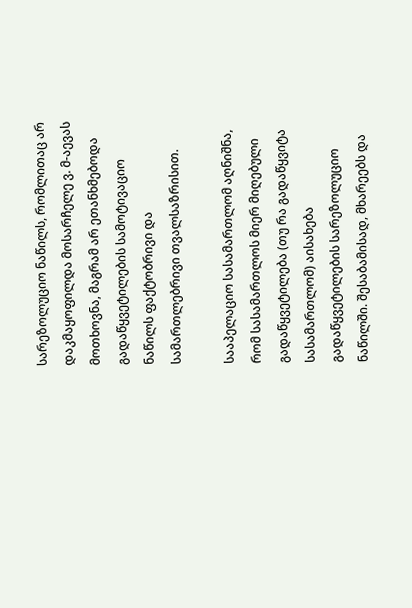სარეზოლუციო ნაწილს, რომლითაც არ დაკმაყოფილდა მოსარჩელე ვ. მ-აევას მოთხოვნა, მაგრამ არ ეთანხმებოდა გადაწყვეტილების სამოტივაციო ნაწილს ფაქტობრივი და სამართლებრივი თვალსაზრისით.

სააპელაციო სასამართლომ აღნიშნა, რომ სასამართლოს მიერ მიღებული გადაწყვეტილება (თუ რა გადაწყვიტა სასამართლომ) აისახება გადაწყვეტილების სარეზოლუციო ნაწილში. შესაბამისად, მხარეებს და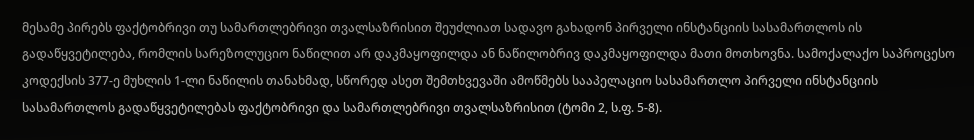მესამე პირებს ფაქტობრივი თუ სამართლებრივი თვალსაზრისით შეუძლიათ სადავო გახადონ პირველი ინსტანციის სასამართლოს ის გადაწყვეტილება, რომლის სარეზოლუციო ნაწილით არ დაკმაყოფილდა ან ნაწილობრივ დაკმაყოფილდა მათი მოთხოვნა. სამოქალაქო საპროცესო კოდექსის 377-ე მუხლის 1-ლი ნაწილის თანახმად, სწორედ ასეთ შემთხვევაში ამოწმებს სააპელაციო სასამართლო პირველი ინსტანციის სასამართლოს გადაწყვეტილებას ფაქტობრივი და სამართლებრივი თვალსაზრისით (ტომი 2, ს.ფ. 5-8).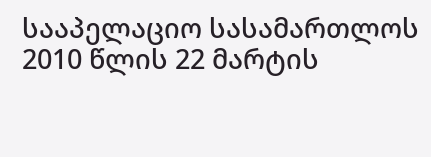სააპელაციო სასამართლოს 2010 წლის 22 მარტის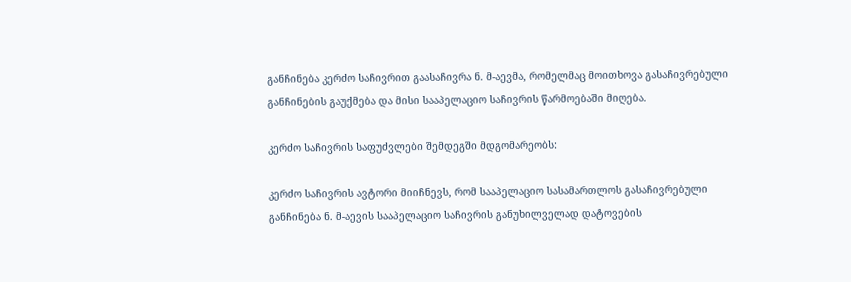განჩინება კერძო საჩივრით გაასაჩივრა ნ. მ-აევმა, რომელმაც მოითხოვა გასაჩივრებული განჩინების გაუქმება და მისი სააპელაციო საჩივრის წარმოებაში მიღება.

კერძო საჩივრის საფუძვლები შემდეგში მდგომარეობს:

კერძო საჩივრის ავტორი მიიჩნევს, რომ სააპელაციო სასამართლოს გასაჩივრებული განჩინება ნ. მ-აევის სააპელაციო საჩივრის განუხილველად დატოვების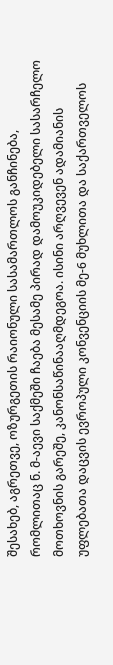შესახებ, აგრეთვე, ოზურგეთის რაიონული სასამართლოს განჩინება, რომლითაც ნ. მ-აევი საქმეში ჩაება მესამე პირად დამოუკიდებელი სასარჩელო მოთხოვნის გარეშე, კანონსაწინააღმდეგოა. ისინი არღვევენ ადამიანის უფლებათა დაცვის ევროპული კონვენციის მე-6 მუხლითა და საქართველოს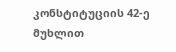კონსტიტუციის 42-ე მუხლით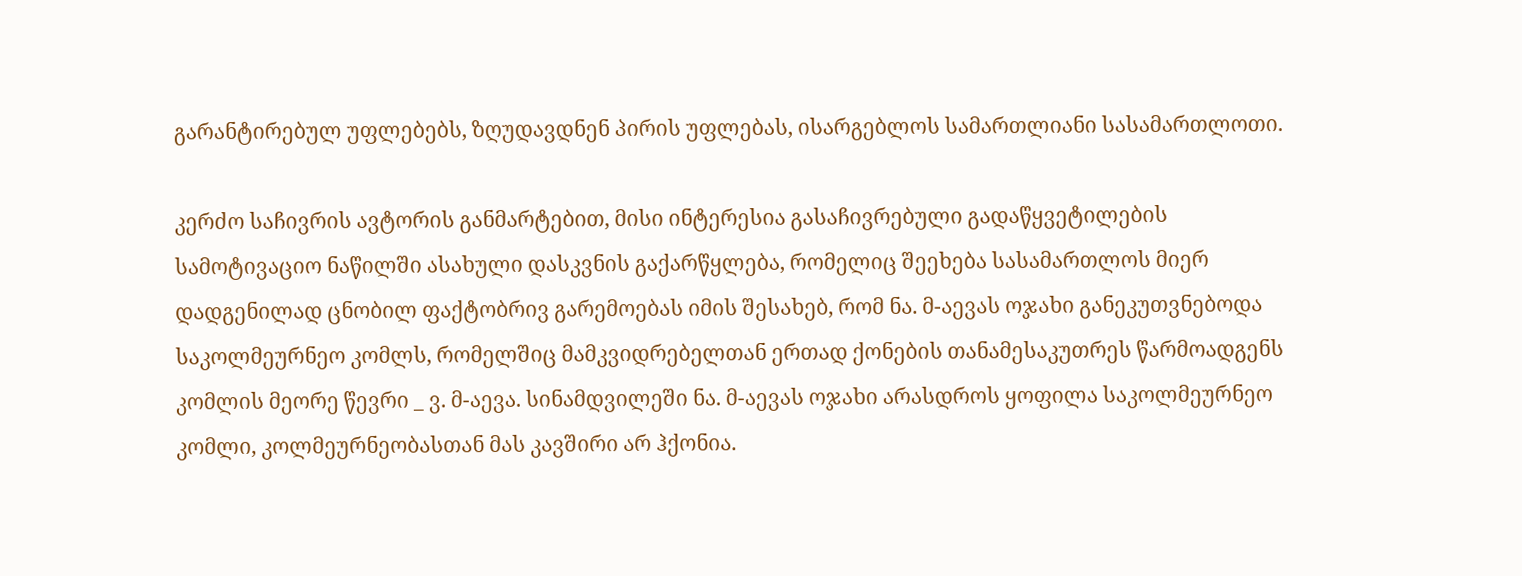გარანტირებულ უფლებებს, ზღუდავდნენ პირის უფლებას, ისარგებლოს სამართლიანი სასამართლოთი.

კერძო საჩივრის ავტორის განმარტებით, მისი ინტერესია გასაჩივრებული გადაწყვეტილების სამოტივაციო ნაწილში ასახული დასკვნის გაქარწყლება, რომელიც შეეხება სასამართლოს მიერ დადგენილად ცნობილ ფაქტობრივ გარემოებას იმის შესახებ, რომ ნა. მ-აევას ოჯახი განეკუთვნებოდა საკოლმეურნეო კომლს, რომელშიც მამკვიდრებელთან ერთად ქონების თანამესაკუთრეს წარმოადგენს კომლის მეორე წევრი _ ვ. მ-აევა. სინამდვილეში ნა. მ-აევას ოჯახი არასდროს ყოფილა საკოლმეურნეო კომლი, კოლმეურნეობასთან მას კავშირი არ ჰქონია.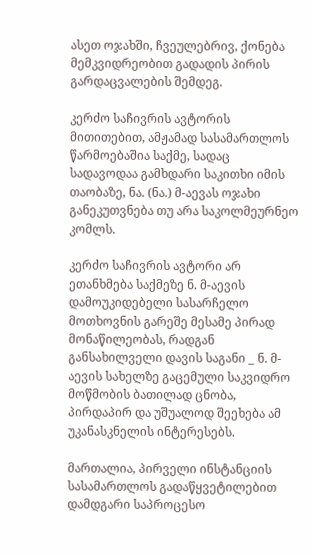ასეთ ოჯახში, ჩვეულებრივ, ქონება მემკვიდრეობით გადადის პირის გარდაცვალების შემდეგ.

კერძო საჩივრის ავტორის მითითებით, ამჟამად სასამართლოს წარმოებაშია საქმე, სადაც სადავოდაა გამხდარი საკითხი იმის თაობაზე, ნა. (ნა.) მ-აევას ოჯახი განეკუთვნება თუ არა საკოლმეურნეო კომლს.

კერძო საჩივრის ავტორი არ ეთანხმება საქმეზე ნ. მ-აევის დამოუკიდებელი სასარჩელო მოთხოვნის გარეშე მესამე პირად მონაწილეობას, რადგან განსახილველი დავის საგანი _ ნ. მ-აევის სახელზე გაცემული საკვიდრო მოწმობის ბათილად ცნობა, პირდაპირ და უშუალოდ შეეხება ამ უკანასკნელის ინტერესებს.

მართალია, პირველი ინსტანციის სასამართლოს გადაწყვეტილებით დამდგარი საპროცესო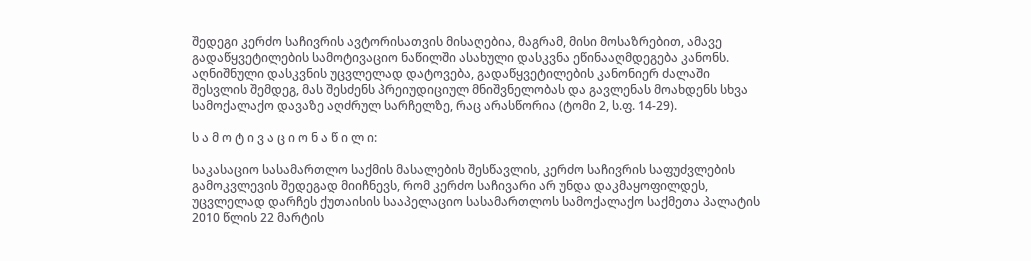შედეგი კერძო საჩივრის ავტორისათვის მისაღებია, მაგრამ, მისი მოსაზრებით, ამავე გადაწყვეტილების სამოტივაციო ნაწილში ასახული დასკვნა ეწინააღმდეგება კანონს. აღნიშნული დასკვნის უცვლელად დატოვება, გადაწყვეტილების კანონიერ ძალაში შესვლის შემდეგ, მას შესძენს პრეიუდიციულ მნიშვნელობას და გავლენას მოახდენს სხვა სამოქალაქო დავაზე აღძრულ სარჩელზე, რაც არასწორია (ტომი 2, ს.ფ. 14-29).

ს ა მ ო ტ ი ვ ა ც ი ო ნ ა წ ი ლ ი:

საკასაციო სასამართლო საქმის მასალების შესწავლის, კერძო საჩივრის საფუძვლების გამოკვლევის შედეგად მიიჩნევს, რომ კერძო საჩივარი არ უნდა დაკმაყოფილდეს, უცვლელად დარჩეს ქუთაისის სააპელაციო სასამართლოს სამოქალაქო საქმეთა პალატის 2010 წლის 22 მარტის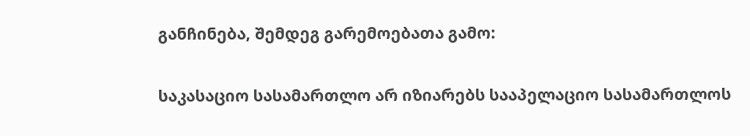განჩინება, შემდეგ გარემოებათა გამო:

საკასაციო სასამართლო არ იზიარებს სააპელაციო სასამართლოს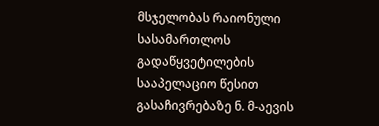მსჯელობას რაიონული სასამართლოს გადაწყვეტილების სააპელაციო წესით გასაჩივრებაზე ნ. მ-აევის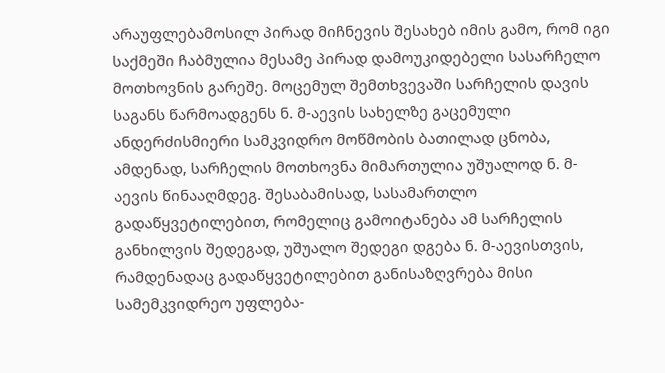არაუფლებამოსილ პირად მიჩნევის შესახებ იმის გამო, რომ იგი საქმეში ჩაბმულია მესამე პირად დამოუკიდებელი სასარჩელო მოთხოვნის გარეშე. მოცემულ შემთხვევაში სარჩელის დავის საგანს წარმოადგენს ნ. მ-აევის სახელზე გაცემული ანდერძისმიერი სამკვიდრო მოწმობის ბათილად ცნობა, ამდენად, სარჩელის მოთხოვნა მიმართულია უშუალოდ ნ. მ-აევის წინააღმდეგ. შესაბამისად, სასამართლო გადაწყვეტილებით, რომელიც გამოიტანება ამ სარჩელის განხილვის შედეგად, უშუალო შედეგი დგება ნ. მ-აევისთვის, რამდენადაც გადაწყვეტილებით განისაზღვრება მისი სამემკვიდრეო უფლება-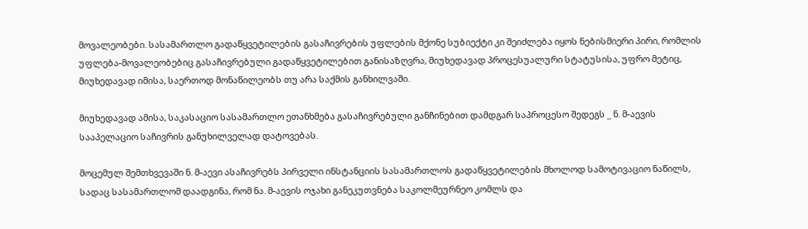მოვალეობები. სასამართლო გადაწყვეტილების გასაჩივრების უფლების მქონე სუბიექტი კი შეიძლება იყოს ნებისმიერი პირი, რომლის უფლება-მოვალეობებიც გასაჩივრებული გადაწყვეტილებით განისაზღვრა, მიუხედავად პროცესუალური სტატუსისა, უფრო მეტიც, მიუხედავად იმისა, საერთოდ მონაწილეობს თუ არა საქმის განხილვაში.

მიუხედავად ამისა, საკასაციო სასამართლო ეთანხმება გასაჩივრებული განჩინებით დამდგარ საპროცესო შედეგს _ ნ. მ-აევის სააპელაციო საჩივრის განუხილველად დატოვებას.

მოცემულ შემთხვევაში ნ. მ-აევი ასაჩივრებს პირველი ინსტანციის სასამართლოს გადაწყვეტილების მხოლოდ სამოტივაციო ნაწილს, სადაც სასამართლომ დაადგინა, რომ ნა. მ-აევის ოჯახი განეკუთვნება საკოლმეურნეო კომლს და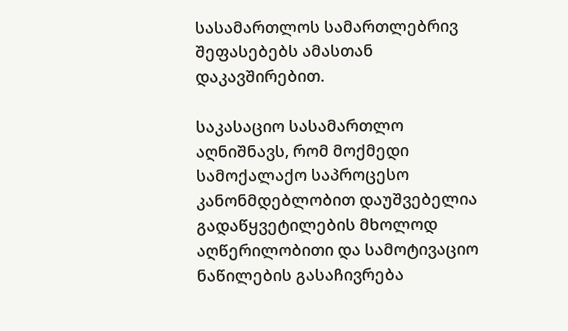სასამართლოს სამართლებრივ შეფასებებს ამასთან დაკავშირებით.

საკასაციო სასამართლო აღნიშნავს, რომ მოქმედი სამოქალაქო საპროცესო კანონმდებლობით დაუშვებელია გადაწყვეტილების მხოლოდ აღწერილობითი და სამოტივაციო ნაწილების გასაჩივრება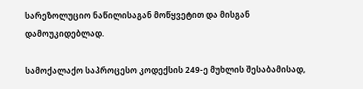სარეზოლუციო ნაწილისაგან მოწყვეტით და მისგან დამოუკიდებლად.

სამოქალაქო საპროცესო კოდექსის 249-ე მუხლის შესაბამისად,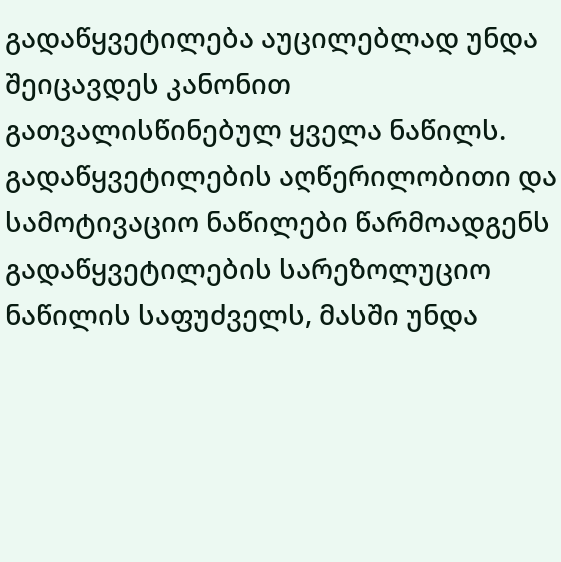გადაწყვეტილება აუცილებლად უნდა შეიცავდეს კანონით გათვალისწინებულ ყველა ნაწილს. გადაწყვეტილების აღწერილობითი და სამოტივაციო ნაწილები წარმოადგენს გადაწყვეტილების სარეზოლუციო ნაწილის საფუძველს, მასში უნდა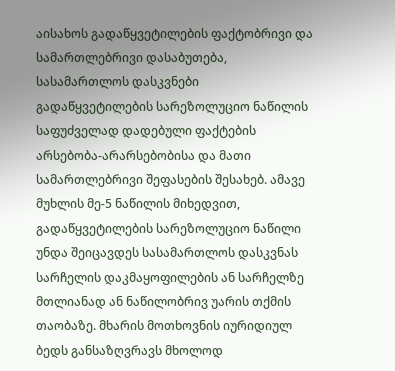აისახოს გადაწყვეტილების ფაქტობრივი და სამართლებრივი დასაბუთება, სასამართლოს დასკვნები გადაწყვეტილების სარეზოლუციო ნაწილის საფუძველად დადებული ფაქტების არსებობა-არარსებობისა და მათი სამართლებრივი შეფასების შესახებ. ამავე მუხლის მე-5 ნაწილის მიხედვით, გადაწყვეტილების სარეზოლუციო ნაწილი უნდა შეიცავდეს სასამართლოს დასკვნას სარჩელის დაკმაყოფილების ან სარჩელზე მთლიანად ან ნაწილობრივ უარის თქმის თაობაზე. მხარის მოთხოვნის იურიდიულ ბედს განსაზღვრავს მხოლოდ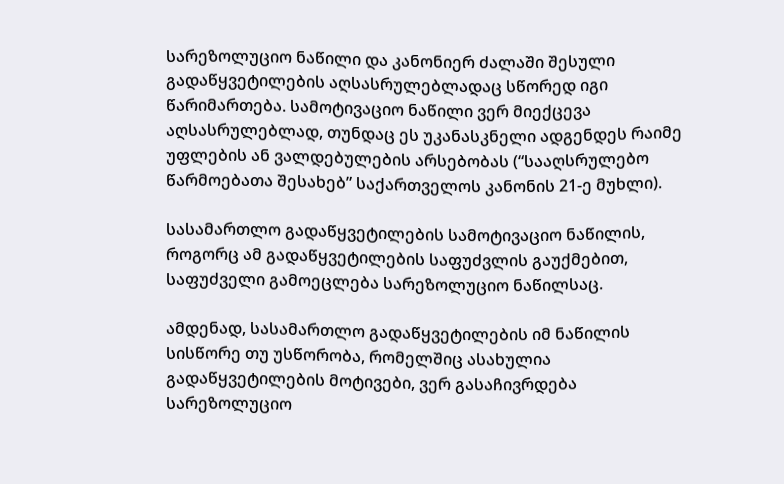სარეზოლუციო ნაწილი და კანონიერ ძალაში შესული გადაწყვეტილების აღსასრულებლადაც სწორედ იგი წარიმართება. სამოტივაციო ნაწილი ვერ მიექცევა აღსასრულებლად, თუნდაც ეს უკანასკნელი ადგენდეს რაიმე უფლების ან ვალდებულების არსებობას (“სააღსრულებო წარმოებათა შესახებ” საქართველოს კანონის 21-ე მუხლი).

სასამართლო გადაწყვეტილების სამოტივაციო ნაწილის, როგორც ამ გადაწყვეტილების საფუძვლის გაუქმებით, საფუძველი გამოეცლება სარეზოლუციო ნაწილსაც.

ამდენად, სასამართლო გადაწყვეტილების იმ ნაწილის სისწორე თუ უსწორობა, რომელშიც ასახულია გადაწყვეტილების მოტივები, ვერ გასაჩივრდება სარეზოლუციო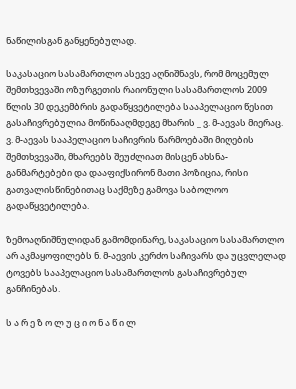ნაწილისგან განყენებულად.

საკასაციო სასამართლო ასევე აღნიშნავს, რომ მოცემულ შემთხვევაში ოზურგეთის რაიონული სასამართლოს 2009 წლის 30 დეკემბრის გადაწყვეტილება სააპელაციო წესით გასაჩივრებულია მოწინააღმდეგე მხარის _ ვ. მ-აევას მიერაც. ვ. მ-აევას სააპელაციო საჩივრის წარმოებაში მიღების შემთხვევაში, მხარეებს შეუძლიათ მისცენ ახსნა-განმარტებები და დააფიქსირონ მათი პოზიცია, რისი გათვალისწინებითაც საქმეზე გამოვა საბოლოო გადაწყვეტილება.

ზემოაღნიშნულიდან გამომდინარე, საკასაციო სასამართლო არ აკმაყოფილებს ნ. მ-აევის კერძო საჩივარს და უცვლელად ტოვებს სააპელაციო სასამართლოს გასაჩივრებულ განჩინებას.

ს ა რ ე ზ ო ლ უ ც ი ო ნ ა წ ი ლ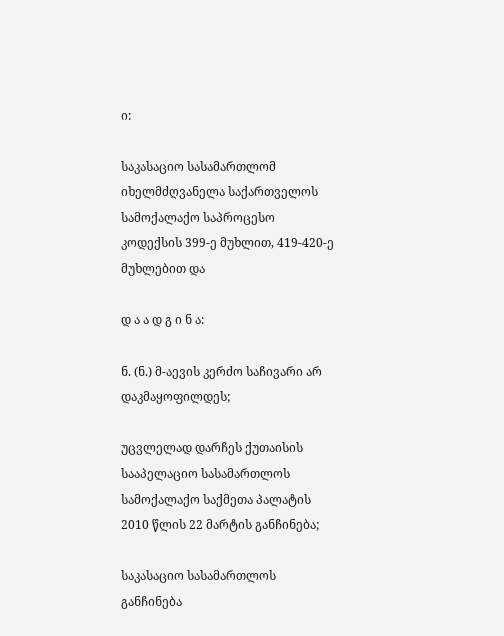ი:

საკასაციო სასამართლომ იხელმძღვანელა საქართველოს სამოქალაქო საპროცესო კოდექსის 399-ე მუხლით, 419-420-ე მუხლებით და

დ ა ა დ გ ი ნ ა:

ნ. (ნ.) მ-აევის კერძო საჩივარი არ დაკმაყოფილდეს;

უცვლელად დარჩეს ქუთაისის სააპელაციო სასამართლოს სამოქალაქო საქმეთა პალატის 2010 წლის 22 მარტის განჩინება;

საკასაციო სასამართლოს განჩინება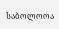საბოლოოა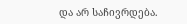და არ საჩივრდება.